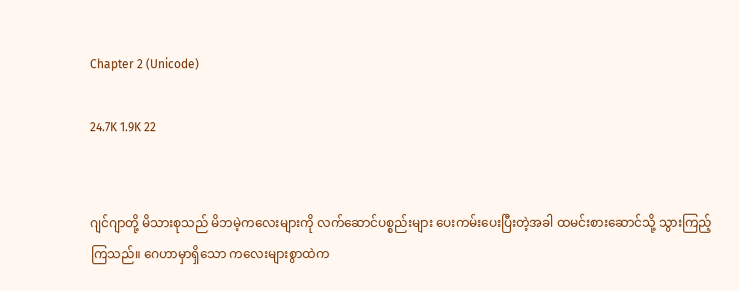Chapter 2 (Unicode)

24.7K 1.9K 22


ဂျင်ဂျာတို့ မိသားစုသည် မိဘမဲ့ကလေးများကို လက်ဆောင်ပစ္စည်းများ ပေးကမ်းပေးပြီးတဲ့အခါ ထမင်းစားဆောင်သို့ သွားကြည့်ကြသည်။ ဂေဟာမှာရှိသော ကလေးများစွာထဲက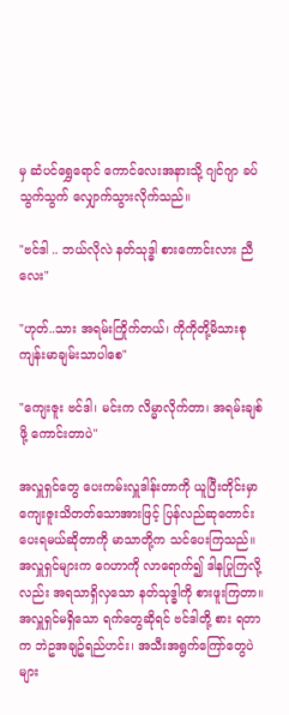မှ ဆံပင်ရွှေရောင် ကောင်လေးအနားသို့ ဂျင်ဂျာ ခပ်သွက်သွက် လျှောက်သွားလိုက်သည်။

"ဗင်ဒါ .. ဘယ်လိုလဲ နတ်သုဒ္ဓါ စားကောင်းလား ညီလေး"

"ဟုတ်..သား အရမ်းကြိုက်တယ်၊ ကိုကိုတို့မိသားစု ကျန်းမာချမ်းသာပါစေ"

"ကျေးဇူး ဗင်ဒါ၊ မင်းက လိမ္မာလိုက်တာ၊ အရမ်းချစ်ဖို့ ကောင်းတာပဲ"

အလှူရှင်တွေ ပေးကမ်းလှူဒါန်းတာကို ယူပြီးတိုင်းမှာ ကျေးဇူးသိတတ်သောအားဖြင့် ပြန်လည်ဆုတောင်းပေးရမယ်ဆိုတာကို မာသာတို့က သင်ပေးကြသည်။ အလှူရှင်များက ဂေဟာကို လာရောက်၍ ဒါနပြုကြလို့လည်း အရသာရှိလှသော နတ်သုဒ္ဓါကို စားဖူးကြတာ။ အလှူရှင်မရှိသော ရက်တွေဆိုရင် ဗင်ဒါတို့ စား ရတာက ဘဲဥအချဥ်ရည်ဟင်း၊ အသီးအရွက်ကြော်တွေပဲ များ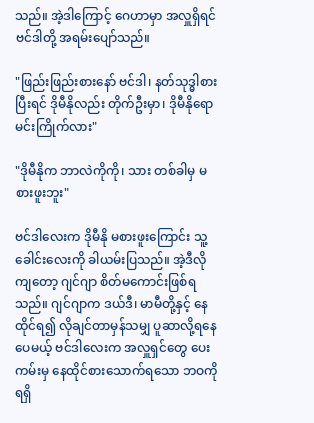သည်။ အဲ့ဒါကြောင့် ဂေဟာမှာ အလှူရှိရင် ဗင်ဒါတို့ အရမ်းပျော်သည်။

"ဖြည်းဖြည်းစားနော် ဗင်ဒါ၊ နတ်သုဒ္ဓါစားပြီးရင် ဒိုမီနိုလည်း တိုက်ဦးမှာ၊ ဒိုမီနိုရော မင်းကြိုက်လား"

"ဒိုမီနိုက ဘာလဲကိုကို၊ သား တစ်ခါမှ မစားဖူးဘူး"

ဗင်ဒါလေးက ဒိုမီနို မစားဖူးကြောင်း သူ့ခေါင်းလေးကို ခါယမ်းပြသည်။ အဲ့ဒီလိုကျတော့ ဂျင်ဂျာ စိတ်မကောင်းဖြစ်ရသည်။ ဂျင်ဂျာက ဒယ်ဒီ၊ မာမီတို့နှင့် နေထိုင်ရ၍ လိုချင်တာမှန်သမျှ ပူဆာလို့ရနေပေမယ့် ဗင်ဒါလေးက အလှူရှင်တွေ ပေးကမ်းမှ နေထိုင်စားသောက်ရသော ဘဝကို ရရှိ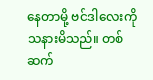နေတာမို့ ဗင်ဒါလေးကို သနားမိသည်။ တစ်ဆက်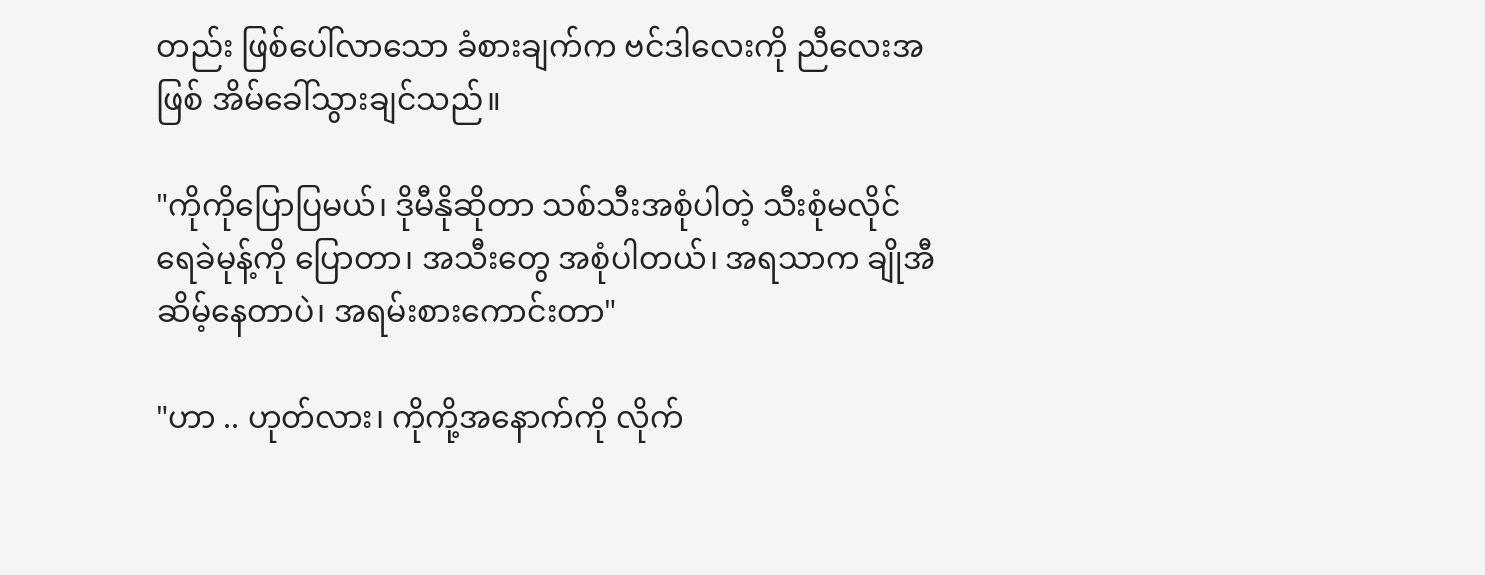တည်း ဖြစ်ပေါ်လာသော ခံစားချက်က ဗင်ဒါလေးကို ညီလေးအဖြစ် အိမ်ခေါ်သွားချင်သည်။

"ကိုကိုပြောပြမယ်၊ ဒိုမီနိုဆိုတာ သစ်သီးအစုံပါတဲ့ သီးစုံမလိုင် ရေခဲမုန့်ကို ပြောတာ၊ အသီးတွေ အစုံပါတယ်၊ အရသာက ချိုအီဆိမ့်နေတာပဲ၊ အရမ်းစားကောင်းတာ"

"ဟာ .. ဟုတ်လား၊ ကိုကို့အနောက်ကို လိုက်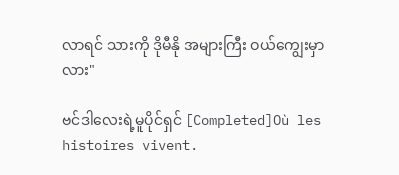လာရင် သားကို ဒိုမီနို အများကြီး ဝယ်ကျွေးမှာလား"

ဗင်ဒါလေးရဲ့မူပိုင်ရှင် [Completed]Où les histoires vivent.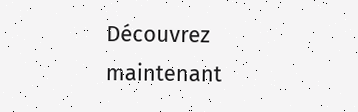Découvrez maintenant